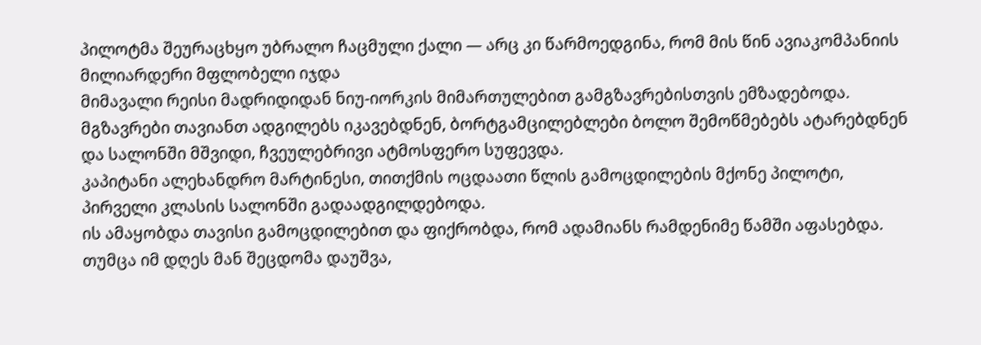პილოტმა შეურაცხყო უბრალო ჩაცმული ქალი — არც კი წარმოედგინა, რომ მის წინ ავიაკომპანიის მილიარდერი მფლობელი იჯდა
მიმავალი რეისი მადრიდიდან ნიუ-იორკის მიმართულებით გამგზავრებისთვის ემზადებოდა. მგზავრები თავიანთ ადგილებს იკავებდნენ, ბორტგამცილებლები ბოლო შემოწმებებს ატარებდნენ და სალონში მშვიდი, ჩვეულებრივი ატმოსფერო სუფევდა.
კაპიტანი ალეხანდრო მარტინესი, თითქმის ოცდაათი წლის გამოცდილების მქონე პილოტი, პირველი კლასის სალონში გადაადგილდებოდა.
ის ამაყობდა თავისი გამოცდილებით და ფიქრობდა, რომ ადამიანს რამდენიმე წამში აფასებდა. თუმცა იმ დღეს მან შეცდომა დაუშვა,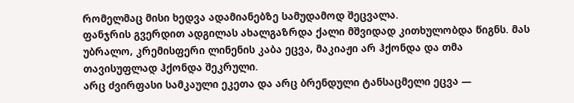რომელმაც მისი ხედვა ადამიანებზე სამუდამოდ შეცვალა.
ფანჯრის გვერდით ადგილას ახალგაზრდა ქალი მშვიდად კითხულობდა წიგნს. მას უბრალო, კრემისფერი ლინენის კაბა ეცვა, მაკიაჟი არ ჰქონდა და თმა თავისუფლად ჰქონდა შეკრული.
არც ძვირფასი სამკაული ეკეთა და არც ბრენდული ტანსაცმელი ეცვა —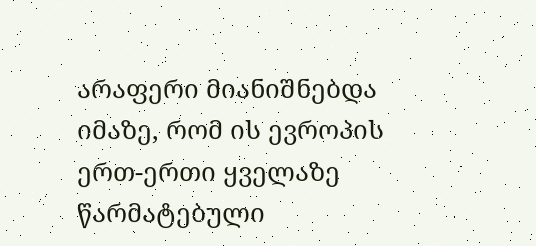არაფერი მიანიშნებდა იმაზე, რომ ის ევროპის ერთ-ერთი ყველაზე წარმატებული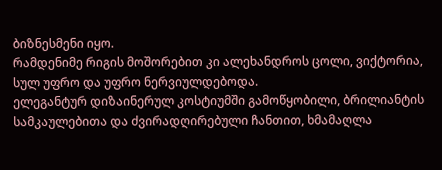ბიზნესმენი იყო.
რამდენიმე რიგის მოშორებით კი ალეხანდროს ცოლი, ვიქტორია, სულ უფრო და უფრო ნერვიულდებოდა.
ელეგანტურ დიზაინერულ კოსტიუმში გამოწყობილი, ბრილიანტის სამკაულებითა და ძვირადღირებული ჩანთით, ხმამაღლა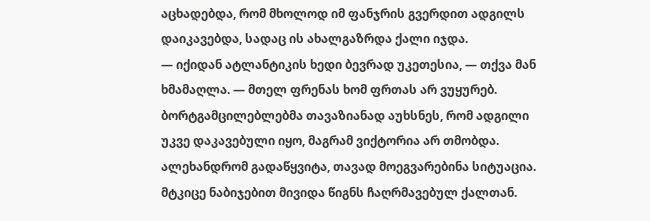აცხადებდა, რომ მხოლოდ იმ ფანჯრის გვერდით ადგილს დაიკავებდა, სადაც ის ახალგაზრდა ქალი იჯდა.
— იქიდან ატლანტიკის ხედი ბევრად უკეთესია, — თქვა მან ხმამაღლა. — მთელ ფრენას ხომ ფრთას არ ვუყურებ.
ბორტგამცილებლებმა თავაზიანად აუხსნეს, რომ ადგილი უკვე დაკავებული იყო, მაგრამ ვიქტორია არ თმობდა. ალეხანდრომ გადაწყვიტა, თავად მოეგვარებინა სიტუაცია.
მტკიცე ნაბიჯებით მივიდა წიგნს ჩაღრმავებულ ქალთან.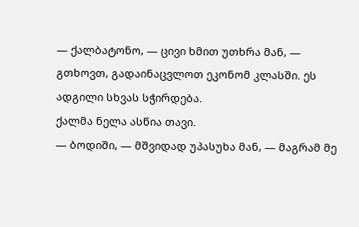— ქალბატონო, — ცივი ხმით უთხრა მან, — გთხოვთ, გადაინაცვლოთ ეკონომ კლასში. ეს ადგილი სხვას სჭირდება.
ქალმა ნელა ასწია თავი.
— ბოდიში, — მშვიდად უპასუხა მან, — მაგრამ მე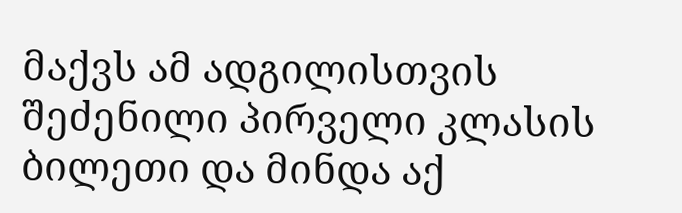მაქვს ამ ადგილისთვის შეძენილი პირველი კლასის ბილეთი და მინდა აქ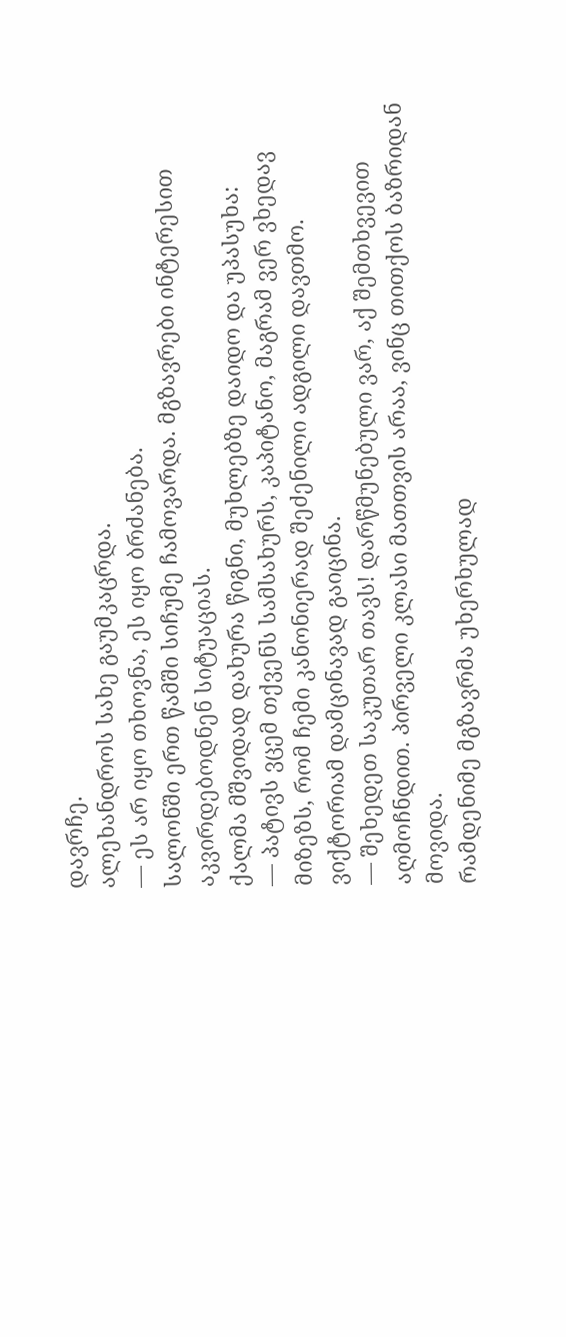დავრჩე.
ალეხანდროს სახე გაუმკაცრდა.
— ეს არ იყო თხოვნა, ეს იყო ბრძანება.
სალონში ერთ წამში სიჩუმე ჩამოვარდა. მგზავრები ინტერესით აკვირდებოდნენ სიტუაციას.
ქალმა მშვიდად დახურა წიგნი, მუხლებზე დაიდო და უპასუხა:
— პატივს ვცემ თქვენს სამსახურს, კაპიტანო, მაგრამ ვერ ვხედავ მიზეზს, რომ ჩემი კანონიერად შეძენილი ადგილი დავთმო.
ვიქტორიამ დამცინავად გაიცინა.
— შეხედეთ საკუთარ თავს! დარწმუნებული ვარ, აქ შემთხვევით აღმოჩნდით. პირველი კლასი მათთვის არაა, ვინც თითქოს ბაზრიდან მოვიდა.
რამდენიმე მგზავრმა უხერხულად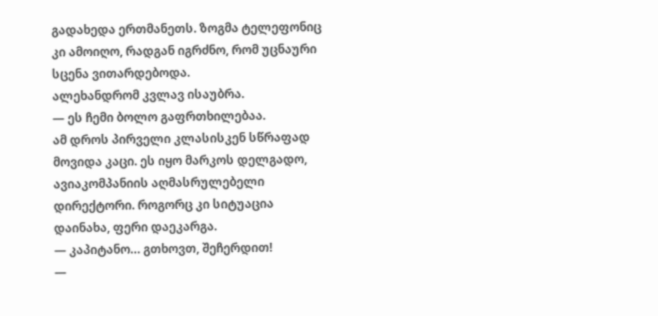გადახედა ერთმანეთს. ზოგმა ტელეფონიც კი ამოიღო, რადგან იგრძნო, რომ უცნაური სცენა ვითარდებოდა.
ალეხანდრომ კვლავ ისაუბრა.
— ეს ჩემი ბოლო გაფრთხილებაა.
ამ დროს პირველი კლასისკენ სწრაფად მოვიდა კაცი. ეს იყო მარკოს დელგადო, ავიაკომპანიის აღმასრულებელი დირექტორი. როგორც კი სიტუაცია დაინახა, ფერი დაეკარგა.
— კაპიტანო… გთხოვთ, შეჩერდით!
—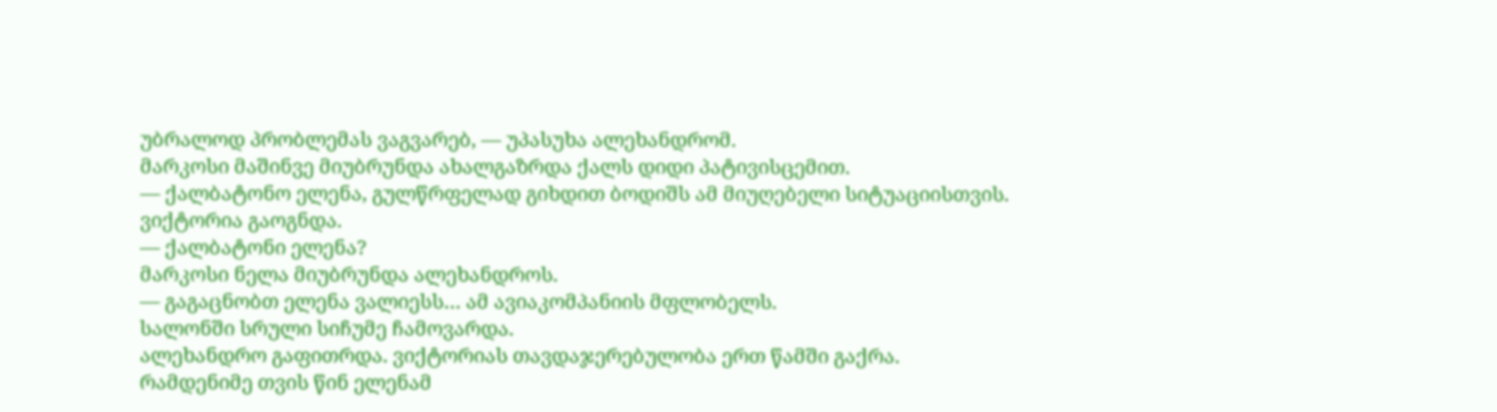უბრალოდ პრობლემას ვაგვარებ, — უპასუხა ალეხანდრომ.
მარკოსი მაშინვე მიუბრუნდა ახალგაზრდა ქალს დიდი პატივისცემით.
— ქალბატონო ელენა, გულწრფელად გიხდით ბოდიშს ამ მიუღებელი სიტუაციისთვის.
ვიქტორია გაოგნდა.
— ქალბატონი ელენა?
მარკოსი ნელა მიუბრუნდა ალეხანდროს.
— გაგაცნობთ ელენა ვალიესს… ამ ავიაკომპანიის მფლობელს.
სალონში სრული სიჩუმე ჩამოვარდა.
ალეხანდრო გაფითრდა. ვიქტორიას თავდაჯერებულობა ერთ წამში გაქრა.
რამდენიმე თვის წინ ელენამ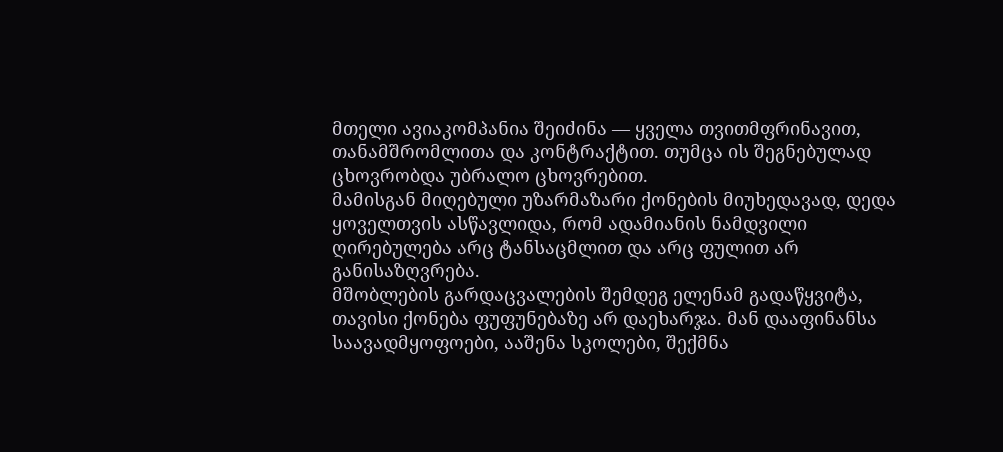მთელი ავიაკომპანია შეიძინა — ყველა თვითმფრინავით, თანამშრომლითა და კონტრაქტით. თუმცა ის შეგნებულად ცხოვრობდა უბრალო ცხოვრებით.
მამისგან მიღებული უზარმაზარი ქონების მიუხედავად, დედა ყოველთვის ასწავლიდა, რომ ადამიანის ნამდვილი ღირებულება არც ტანსაცმლით და არც ფულით არ განისაზღვრება.
მშობლების გარდაცვალების შემდეგ ელენამ გადაწყვიტა, თავისი ქონება ფუფუნებაზე არ დაეხარჯა. მან დააფინანსა საავადმყოფოები, ააშენა სკოლები, შექმნა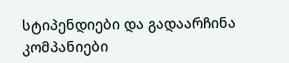სტიპენდიები და გადაარჩინა კომპანიები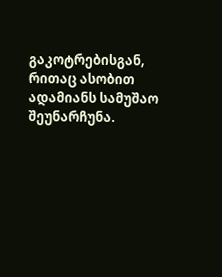გაკოტრებისგან, რითაც ასობით ადამიანს სამუშაო შეუნარჩუნა.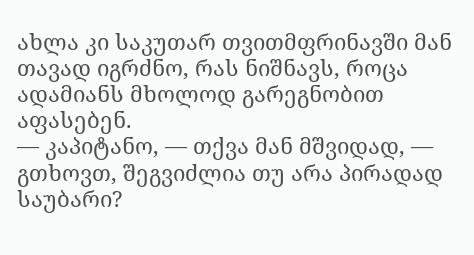ახლა კი საკუთარ თვითმფრინავში მან თავად იგრძნო, რას ნიშნავს, როცა ადამიანს მხოლოდ გარეგნობით აფასებენ.
— კაპიტანო, — თქვა მან მშვიდად, — გთხოვთ, შეგვიძლია თუ არა პირადად საუბარი?